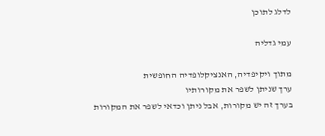לדלג לתוכן

עמי גדליה

מתוך ויקיפדיה, האנציקלופדיה החופשית
ערך שניתן לשפר את מקורותיו
בערך זה יש מקורות, אבל ניתן וכדאי לשפר את המקורות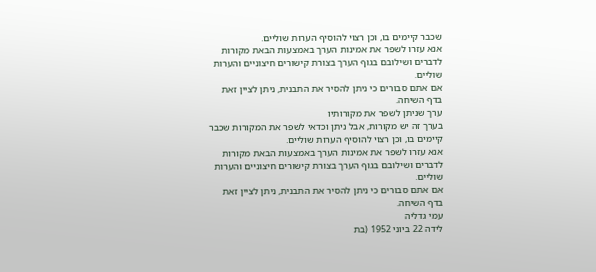שכבר קיימים בו, וכן רצוי להוסיף הערות שוליים.
אנא עזרו לשפר את אמינות הערך באמצעות הבאת מקורות לדברים ושילובם בגוף הערך בצורת קישורים חיצוניים והערות שוליים.
אם אתם סבורים כי ניתן להסיר את התבנית, ניתן לציין זאת בדף השיחה.
ערך שניתן לשפר את מקורותיו
בערך זה יש מקורות, אבל ניתן וכדאי לשפר את המקורות שכבר קיימים בו, וכן רצוי להוסיף הערות שוליים.
אנא עזרו לשפר את אמינות הערך באמצעות הבאת מקורות לדברים ושילובם בגוף הערך בצורת קישורים חיצוניים והערות שוליים.
אם אתם סבורים כי ניתן להסיר את התבנית, ניתן לציין זאת בדף השיחה.
עמי גדליה
לידה 22 ביוני 1952 (בת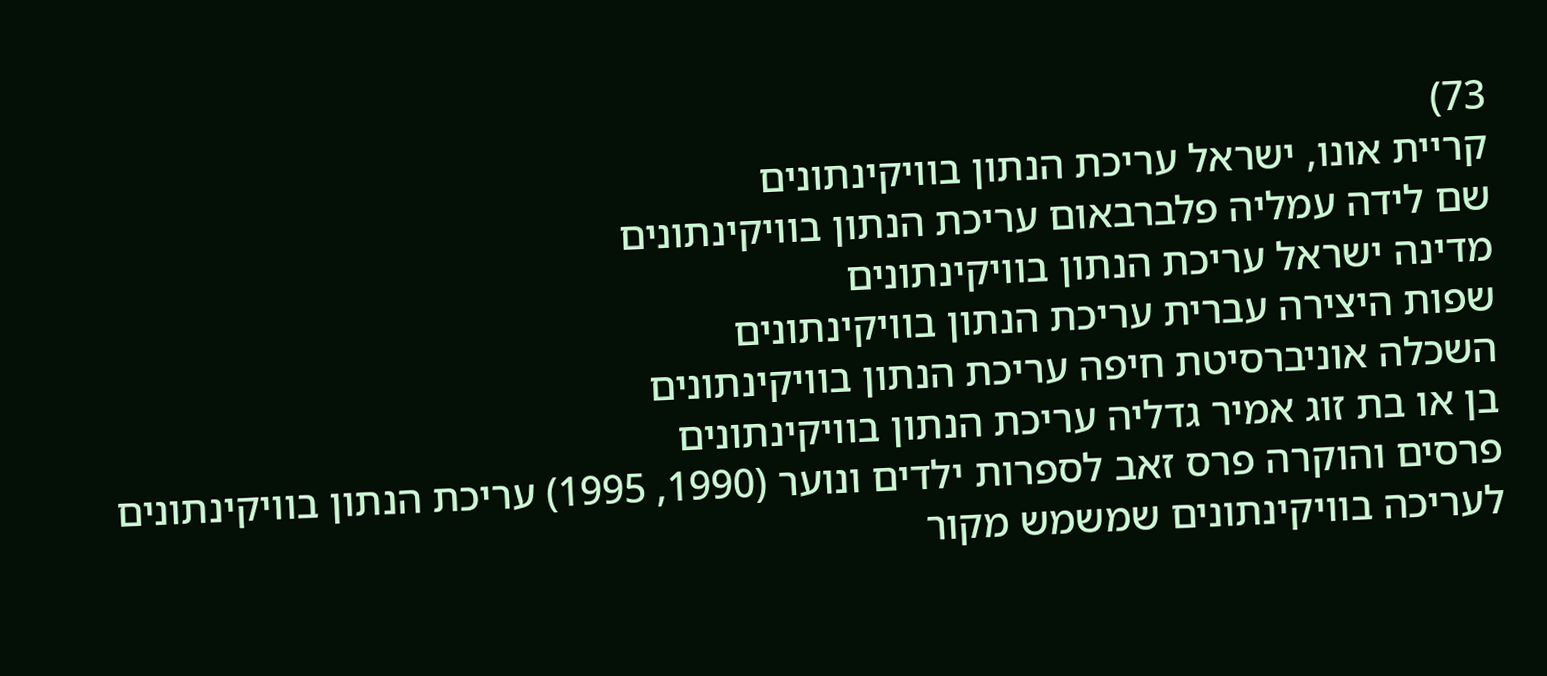73)
קריית אונו, ישראל עריכת הנתון בוויקינתונים
שם לידה עמליה פלברבאום עריכת הנתון בוויקינתונים
מדינה ישראל עריכת הנתון בוויקינתונים
שפות היצירה עברית עריכת הנתון בוויקינתונים
השכלה אוניברסיטת חיפה עריכת הנתון בוויקינתונים
בן או בת זוג אמיר גדליה עריכת הנתון בוויקינתונים
פרסים והוקרה פרס זאב לספרות ילדים ונוער (1990, 1995) עריכת הנתון בוויקינתונים
לעריכה בוויקינתונים שמשמש מקור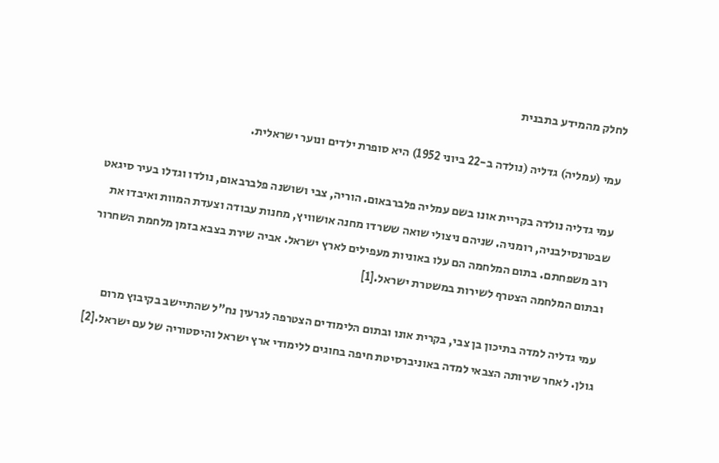לחלק מהמידע בתבנית

עמי (עמליה) גדליה (נולדה ב-22 ביוני 1952) היא סופרת ילדים ונוער ישראלית.

עמי גדליה נולדה בקריית אונו בשם עמליה פלברבאום. הוריה, צבי ושושנה פלברבאום, נולדו וגדלו בעיר סיגאט שבטרנסילבניה, רומניה. שניהם ניצולי שואה ששרדו מחנה אושוויץ, מחנות עבודה וצעדת המוות ואיבדו את רוב משפחתם. בתום המלחמה הם עלו באוניות מעפילים לארץ ישראל. אביה שירת בצבא בזמן מלחמת השחרור ובתום המלחמה הצטרף לשירות במשטרת ישראל.[1]

עמי גדליה למדה בתיכון בן צבי, בקרית אונו ובתום הלימודים הצטרפה לגרעין נח"ל שהתיישב בקיבוץ מרום גולן. לאחר שירותה הצבאי למדה באוניברסיטת חיפה בחוגים ללימודי ארץ ישראל והיסטוריה של עם ישראל.[2]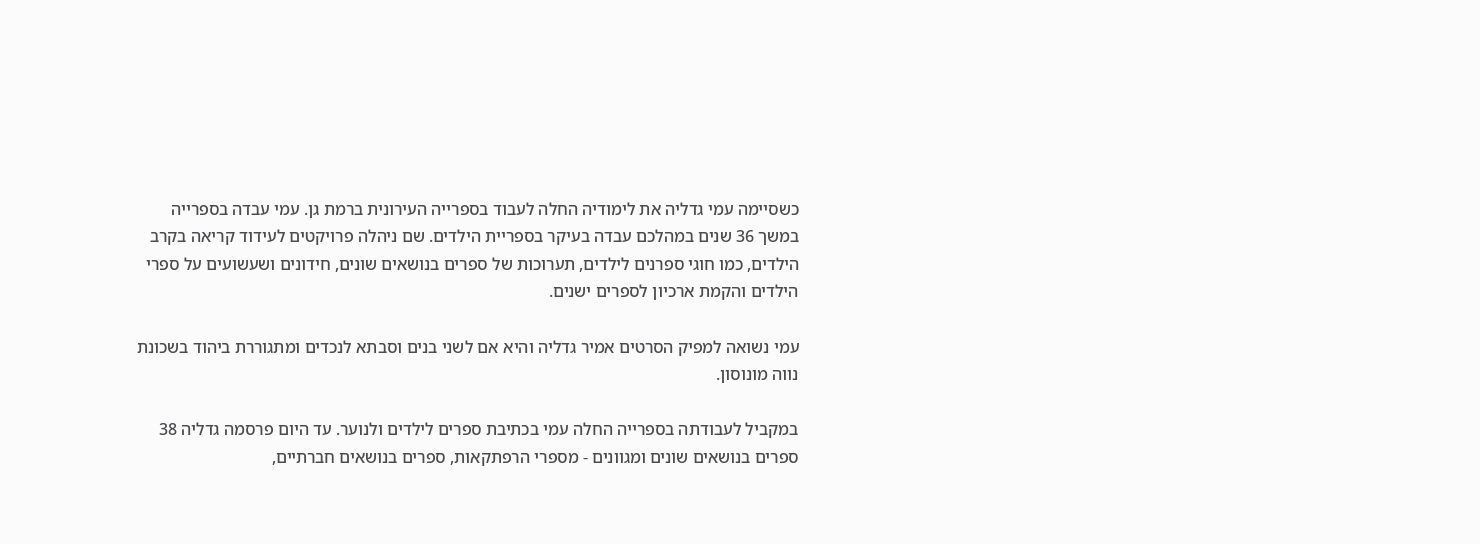כשסיימה עמי גדליה את לימודיה החלה לעבוד בספרייה העירונית ברמת גן. עמי עבדה בספרייה במשך 36 שנים במהלכם עבדה בעיקר בספריית הילדים. שם ניהלה פרויקטים לעידוד קריאה בקרב הילדים, כמו חוגי ספרנים לילדים, תערוכות של ספרים בנושאים שונים, חידונים ושעשועים על ספרי הילדים והקמת ארכיון לספרים ישנים.

עמי נשואה למפיק הסרטים אמיר גדליה והיא אם לשני בנים וסבתא לנכדים ומתגוררת ביהוד בשכונת נווה מונוסון.

במקביל לעבודתה בספרייה החלה עמי בכתיבת ספרים לילדים ולנוער. עד היום פרסמה גדליה 38 ספרים בנושאים שונים ומגוונים - מספרי הרפתקאות, ספרים בנושאים חברתיים,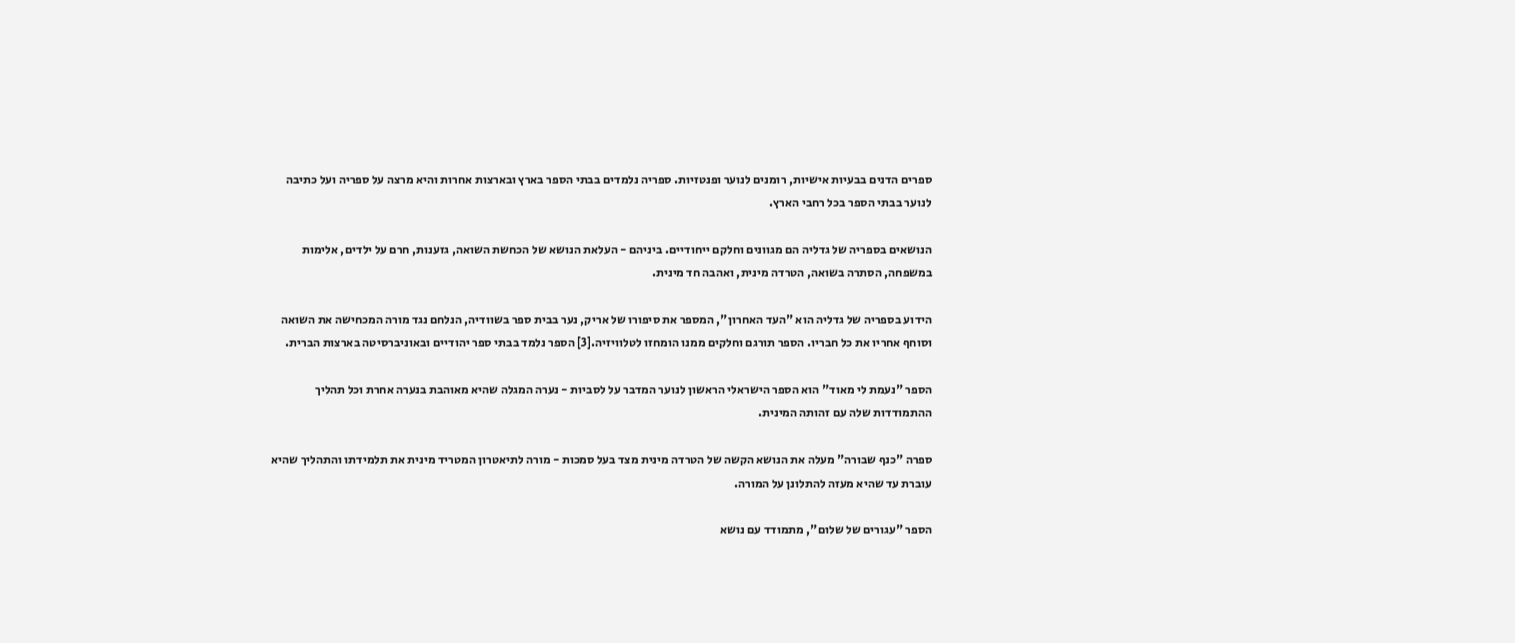ספרים הדנים בבעיות אישיות, רומנים לנוער ופנטזיות. ספריה נלמדים בבתי הספר בארץ ובארצות אחרות והיא מרצה על ספריה ועל כתיבה לנוער בבתי הספר בכל רחבי הארץ.

הנושאים בספריה של גדליה הם מגוונים וחלקם ייחודיים. ביניהם - העלאת הנושא של הכחשת השואה, גזענות, חרם על ילדים, אלימות במשפחה, הסתרה בשואה, הטרדה מינית, ואהבה חד מינית.

הידוע בספריה של גדליה הוא "העד האחרון", המספר את סיפורו של אריק, נער בבית ספר בשוודיה, הנלחם נגד מורה המכחישה את השואה וסוחף אחריו את כל חבריו. הספר תורגם וחלקים ממנו הומחזו לטלוויזיה.[3] הספר נלמד בבתי ספר יהודיים ובאוניברסיטה בארצות הברית.

הספר "נעמת לי מאוד" הוא הספר הישראלי הראשון לנוער המדבר על לסביות - נערה המגלה שהיא מאוהבת בנערה אחרת וכל תהליך ההתמודדות שלה עם זהותה המינית.

ספרה "כנף שבורה" מעלה את הנושא הקשה של הטרדה מינית מצד בעל סמכות - מורה לתיאטרון המטריד מינית את תלמידתו והתהליך שהיא עוברת עד שהיא מעזה להתלונן על המורה.

הספר "עגורים של שלום", מתמודד עם נושא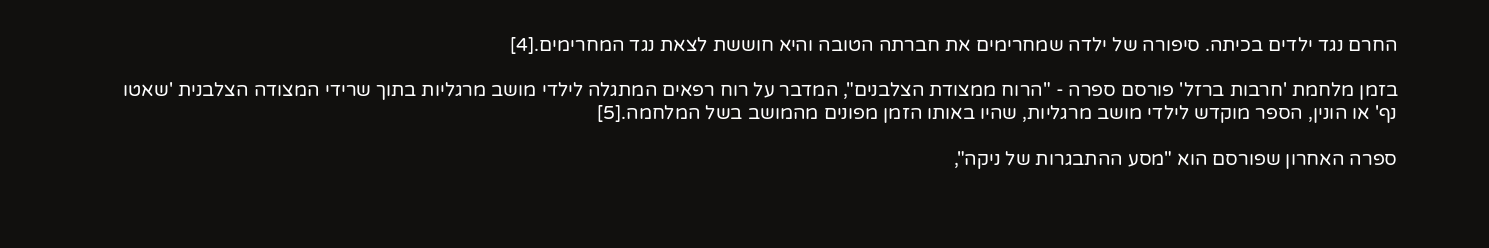החרם נגד ילדים בכיתה. סיפורה של ילדה שמחרימים את חברתה הטובה והיא חוששת לצאת נגד המחרימים.[4]

בזמן מלחמת 'חרבות ברזל' פורסם ספרה - "הרוח ממצודת הצלבנים", המדבר על רוח רפאים המתגלה לילדי מושב מרגליות בתוך שרידי המצודה הצלבנית 'שאטו נף' או הונין, הספר מוקדש לילדי מושב מרגליות, שהיו באותו הזמן מפונים מהמושב בשל המלחמה.[5]

ספרה האחרון שפורסם הוא "מסע ההתבגרות של ניקה",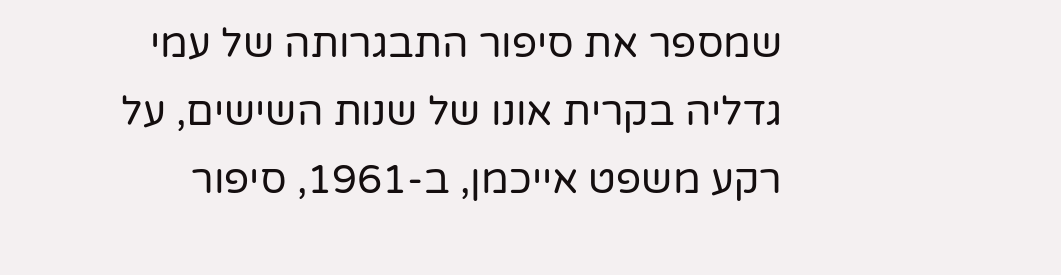שמספר את סיפור התבגרותה של עמי גדליה בקרית אונו של שנות השישים, על רקע משפט אייכמן, ב-1961, סיפור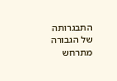התבגרותה של הגבורה מתרחש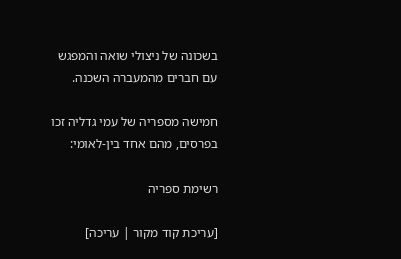בשכונה של ניצולי שואה והמפגש עם חברים מהמעברה השכנה.

חמישה מספריה של עמי גדליה זכו בפרסים, מהם אחד בין-לאומי:

רשימת ספריה

[עריכת קוד מקור | עריכה]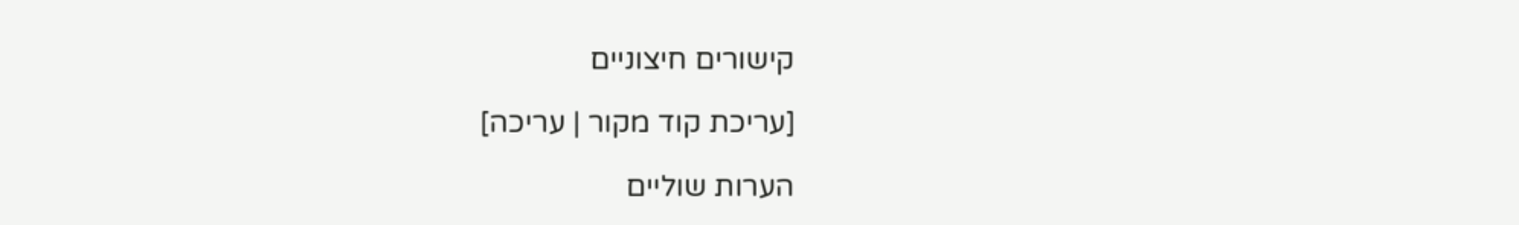קישורים חיצוניים

[עריכת קוד מקור | עריכה]

הערות שוליים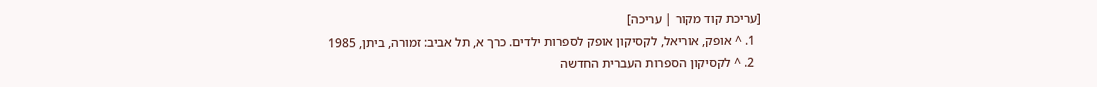[עריכת קוד מקור | עריכה]
  1. ^ אופק, אוריאל, לקסיקון אופק לספרות ילדים. כרך א, תל אביב: זמורה, ביתן, 1985
  2. ^ לקסיקון הספרות העברית החדשה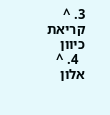3. ^ קריאת כיוון
  4. ^ אלון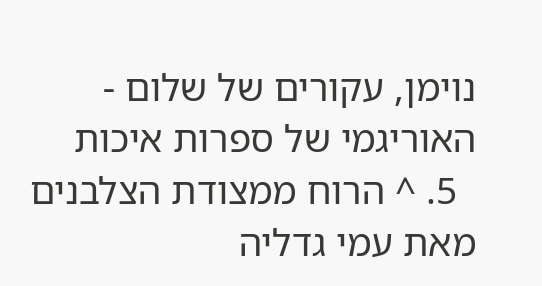נוימן, עקורים של שלום - האוריגמי של ספרות איכות
  5. ^ הרוח ממצודת הצלבנים מאת עמי גדליה